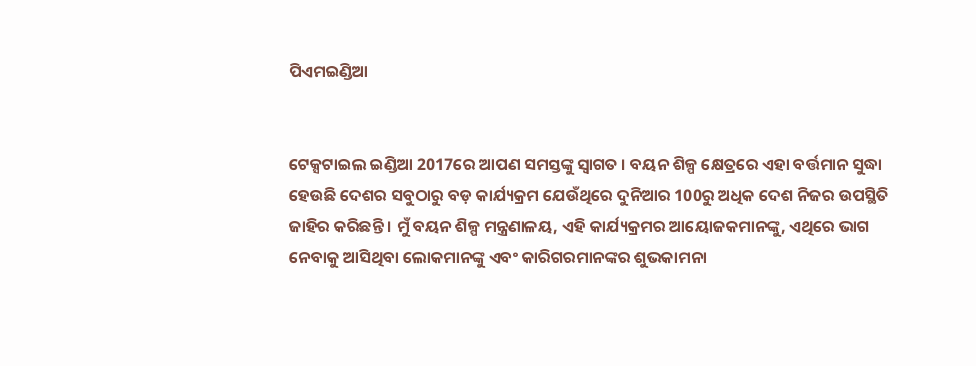ପିଏମଇଣ୍ଡିଆ


ଟେକ୍ସଟାଇଲ ଇଣ୍ଡିଆ 2017ରେ ଆପଣ ସମସ୍ତଙ୍କୁ ସ୍ୱାଗତ । ବୟନ ଶିଳ୍ପ କ୍ଷେତ୍ରରେ ଏହା ବର୍ତ୍ତମାନ ସୁଦ୍ଧା ହେଉଛି ଦେଶର ସବୁଠାରୁ ବଡ଼ କାର୍ଯ୍ୟକ୍ରମ ଯେଉଁଥିରେ ଦୁନିଆର 100ରୁ ଅଧିକ ଦେଶ ନିଜର ଉପସ୍ଥିତି ଜାହିର କରିଛନ୍ତି । ମୁଁ ବୟନ ଶିଳ୍ପ ମନ୍ତ୍ରଣାଳୟ, ଏହି କାର୍ଯ୍ୟକ୍ରମର ଆୟୋଜକମାନଙ୍କୁ, ଏଥିରେ ଭାଗ ନେବାକୁ ଆସିଥିବା ଲୋକମାନଙ୍କୁ ଏବଂ କାରିଗରମାନଙ୍କର ଶୁଭକାମନା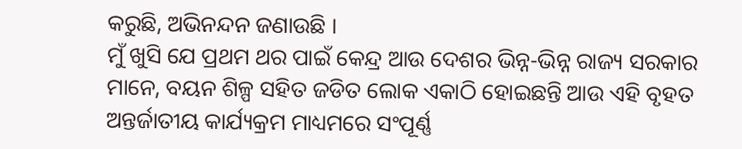କରୁଛି, ଅଭିନନ୍ଦନ ଜଣାଉଛି ।
ମୁଁ ଖୁସି ଯେ ପ୍ରଥମ ଥର ପାଇଁ କେନ୍ଦ୍ର ଆଉ ଦେଶର ଭିନ୍ନ-ଭିନ୍ନ ରାଜ୍ୟ ସରକାର ମାନେ, ବୟନ ଶିଳ୍ପ ସହିତ ଜଡିତ ଲୋକ ଏକାଠି ହୋଇଛନ୍ତି ଆଉ ଏହି ବୃହତ ଅନ୍ତର୍ଜାତୀୟ କାର୍ଯ୍ୟକ୍ରମ ମାଧ୍ୟମରେ ସଂପୂର୍ଣ୍ଣ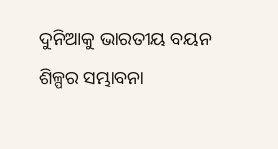ଦୁନିଆକୁ ଭାରତୀୟ ବୟନ ଶିଳ୍ପର ସମ୍ଭାବନା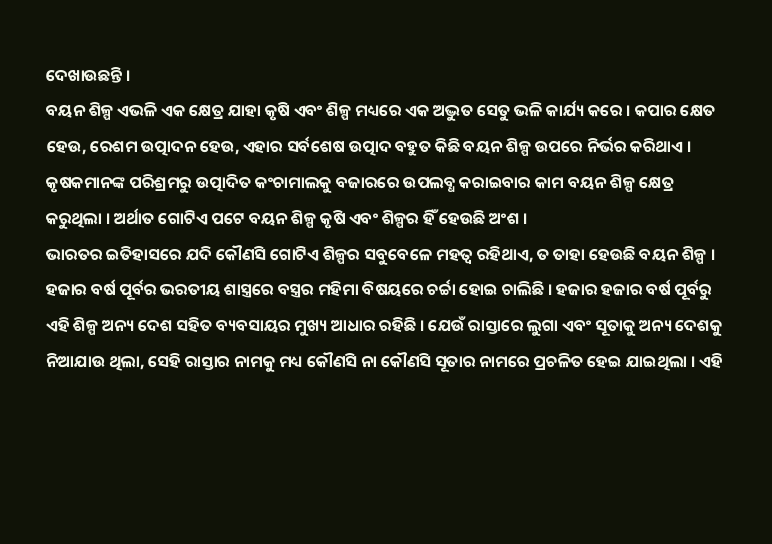ଦେଖାଉଛନ୍ତି ।
ବୟନ ଶିଳ୍ପ ଏଭଳି ଏକ କ୍ଷେତ୍ର ଯାହା କୃଷି ଏବଂ ଶିଳ୍ପ ମଧ୍ୟରେ ଏକ ଅଦ୍ଭୁତ ସେତୁ ଭଳି କାର୍ଯ୍ୟ କରେ । କପାର କ୍ଷେତ ହେଉ, ରେଶମ ଉତ୍ପାଦନ ହେଉ, ଏହାର ସର୍ବଶେଷ ଉତ୍ପାଦ ବହୁତ କିଛି ବୟନ ଶିଳ୍ପ ଉପରେ ନିର୍ଭର କରିଥାଏ । କୃଷକମାନଙ୍କ ପରିଶ୍ରମରୁ ଉତ୍ପାଦିତ କଂଚାମାଲକୁ ବଜାରରେ ଉପଲବ୍ଧ କରାଇବାର କାମ ବୟନ ଶିଳ୍ପ କ୍ଷେତ୍ର କରୁଥିଲା । ଅର୍ଥାତ ଗୋଟିଏ ପଟେ ବୟନ ଶିଳ୍ପ କୃଷି ଏବଂ ଶିଳ୍ପର ହିଁ ହେଉଛି ଅଂଶ ।
ଭାରତର ଇତିହାସରେ ଯଦି କୌଣସି ଗୋଟିଏ ଶିଳ୍ପର ସବୁବେଳେ ମହତ୍ୱ ରହିଥାଏ, ତ ତାହା ହେଉଛି ବୟନ ଶିଳ୍ପ । ହଜାର ବର୍ଷ ପୂର୍ବର ଭରତୀୟ ଶାସ୍ତ୍ରରେ ବସ୍ତ୍ରର ମହିମା ବିଷୟରେ ଚର୍ଚ୍ଚା ହୋଇ ଚାଲିଛି । ହଜାର ହଜାର ବର୍ଷ ପୂର୍ବରୁ ଏହି ଶିଳ୍ପ ଅନ୍ୟ ଦେଶ ସହିତ ବ୍ୟବସାୟର ମୁଖ୍ୟ ଆଧାର ରହିଛି । ଯେଉଁ ରାସ୍ତାରେ ଲୁଗା ଏବଂ ସୂତାକୁ ଅନ୍ୟ ଦେଶକୁ ନିଆଯାଉ ଥିଲା, ସେହି ରାସ୍ତାର ନାମକୁ ମଧ୍ୟ କୌଣସି ନା କୌଣସି ସୂତାର ନାମରେ ପ୍ରଚଳିତ ହେଇ ଯାଇଥିଲା । ଏହି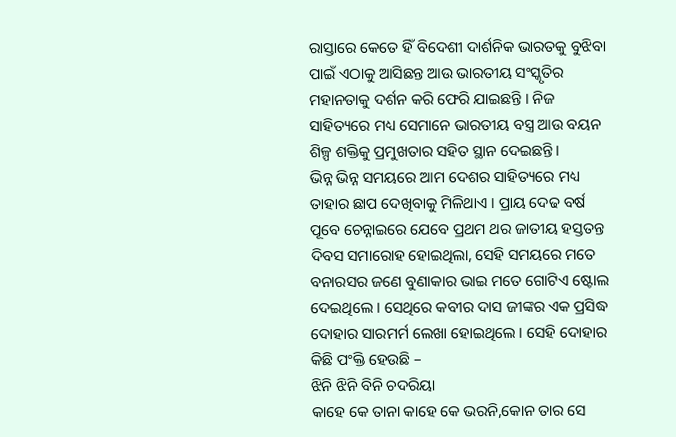ରାସ୍ତାରେ କେତେ ହିଁ ବିଦେଶୀ ଦାର୍ଶନିକ ଭାରତକୁ ବୁଝିବା ପାଇଁ ଏଠାକୁ ଆସିଛନ୍ତ ଆଉ ଭାରତୀୟ ସଂସ୍କୃତିର ମହାନତାକୁ ଦର୍ଶନ କରି ଫେରି ଯାଇଛନ୍ତି । ନିଜ ସାହିତ୍ୟରେ ମଧ୍ୟ ସେମାନେ ଭାରତୀୟ ବସ୍ତ୍ର ଆଉ ବୟନ ଶିଳ୍ପ ଶକ୍ତିକୁ ପ୍ରମୁଖତାର ସହିତ ସ୍ଥାନ ଦେଇଛନ୍ତି ।
ଭିନ୍ନ ଭିନ୍ନ ସମୟରେ ଆମ ଦେଶର ସାହିତ୍ୟରେ ମଧ୍ୟ ତାହାର ଛାପ ଦେଖିବାକୁ ମିଳିଥାଏ । ପ୍ରାୟ ଦେଢ ବର୍ଷ ପୂବେ ଚେନ୍ନାଇରେ ଯେବେ ପ୍ରଥମ ଥର ଜାତୀୟ ହସ୍ତତନ୍ତ ଦିବସ ସମାରୋହ ହୋଇଥିଲା, ସେହି ସମୟରେ ମତେ ବନାରସର ଜଣେ ବୁଣାକାର ଭାଇ ମତେ ଗୋଟିଏ ଷ୍ଟୋଲ ଦେଇଥିଲେ । ସେଥିରେ କବୀର ଦାସ ଜୀଙ୍କର ଏକ ପ୍ରସିଦ୍ଧ ଦୋହାର ସାରମର୍ମ ଲେଖା ହୋଇଥିଲେ । ସେହି ଦୋହାର କିଛି ପଂକ୍ତି ହେଉଛି –
ଝିନି ଝିନି ବିନି ଚଦରିୟା
କାହେ କେ ତାନା କାହେ କେ ଭରନି,କୋନ ତାର ସେ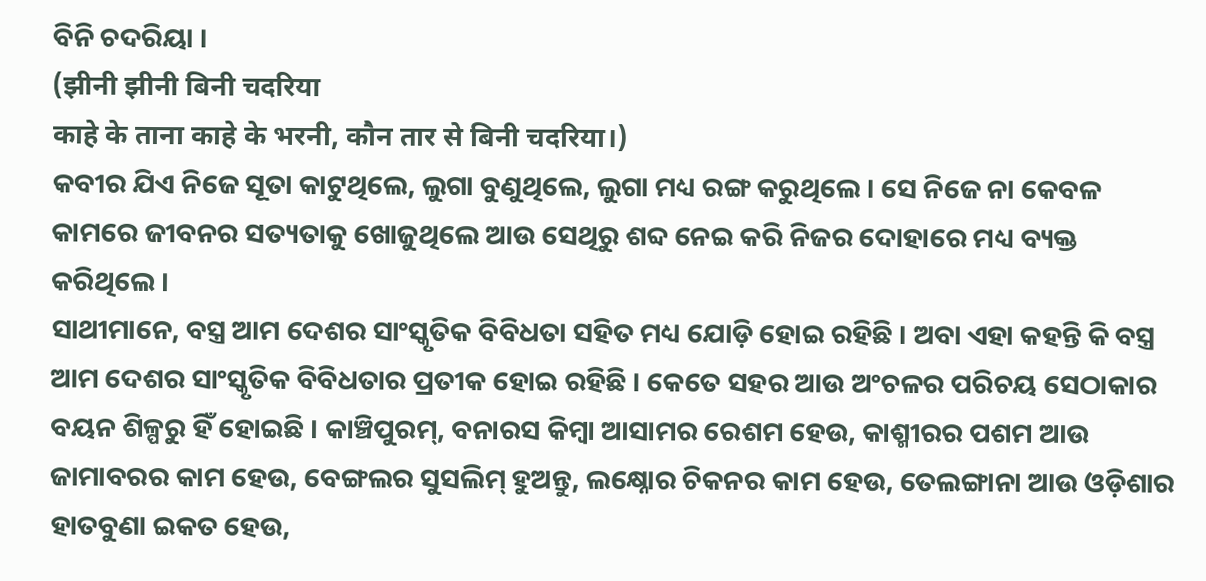ବିନି ଚଦରିୟା ।
(झीनी झीनी बिनी चदरिया
काहे के ताना काहे के भरनी, कौन तार से बिनी चदरिया।)
କବୀର ଯିଏ ନିଜେ ସୂତା କାଟୁଥିଲେ, ଲୁଗା ବୁଣୁଥିଲେ, ଲୁଗା ମଧ୍ୟ ରଙ୍ଗ କରୁଥିଲେ । ସେ ନିଜେ ନା କେବଳ କାମରେ ଜୀବନର ସତ୍ୟତାକୁ ଖୋଜୁଥିଲେ ଆଉ ସେଥିରୁ ଶବ୍ଦ ନେଇ କରି ନିଜର ଦୋହାରେ ମଧ୍ୟ ବ୍ୟକ୍ତ କରିଥିଲେ ।
ସାଥୀମାନେ, ବସ୍ତ୍ର ଆମ ଦେଶର ସାଂସ୍କୃତିକ ବିବିଧତା ସହିତ ମଧ୍ୟ ଯୋଡ଼ି ହୋଇ ରହିଛି । ଅବା ଏହା କହନ୍ତି କି ବସ୍ତ୍ର ଆମ ଦେଶର ସାଂସ୍କୃତିକ ବିବିଧତାର ପ୍ରତୀକ ହୋଇ ରହିଛି । କେତେ ସହର ଆଉ ଅଂଚଳର ପରିଚୟ ସେଠାକାର ବୟନ ଶିଳ୍ପରୁ ହିଁ ହୋଇଛି । କାଞ୍ଚିପୁରମ୍, ବନାରସ କିମ୍ବା ଆସାମର ରେଶମ ହେଉ, କାଶ୍ମୀରର ପଶମ ଆଉ ଜାମାବରର କାମ ହେଉ, ବେଙ୍ଗଲର ସୁସଲିମ୍ ହୁଅନ୍ତୁ, ଲକ୍ଷ୍ନୋର ଚିକନର କାମ ହେଉ, ତେଲଙ୍ଗାନା ଆଉ ଓଡ଼ିଶାର ହାତବୁଣା ଇକତ ହେଉ,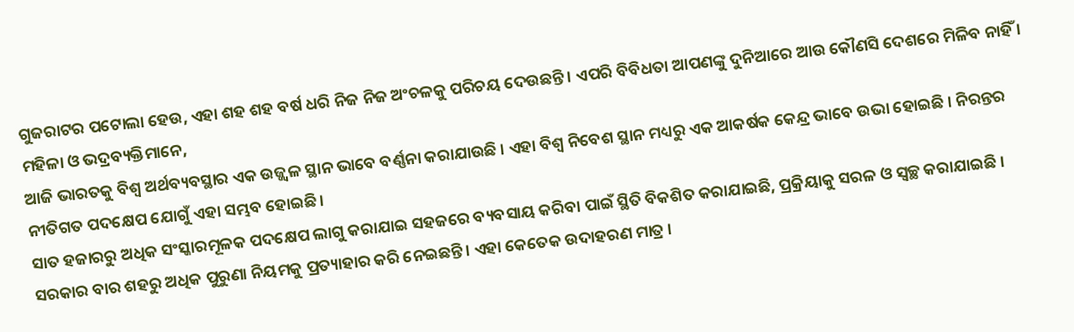ଗୁଜରାଟର ପଟୋଲା ହେଉ, ଏହା ଶହ ଶହ ବର୍ଷ ଧରି ନିଜ ନିଜ ଅଂଚଳକୁ ପରିଚୟ ଦେଉଛନ୍ତି । ଏପରି ବିବିଧତା ଆପଣଙ୍କୁ ଦୁନିଆରେ ଆଉ କୌଣସି ଦେଶରେ ମିଳିବ ନାହିଁ ।
ମହିଳା ଓ ଭଦ୍ରବ୍ୟକ୍ତିମାନେ,
ଆଜି ଭାରତକୁ ବିଶ୍ୱ ଅର୍ଥବ୍ୟବସ୍ଥାର ଏକ ଉଜ୍ଜ୍ୱଳ ସ୍ଥାନ ଭାବେ ବର୍ଣ୍ଣନା କରାଯାଉଛି । ଏହା ବିଶ୍ୱ ନିବେଶ ସ୍ଥାନ ମଧ୍ୟରୁ ଏକ ଆକର୍ଷକ କେନ୍ଦ୍ର ଭାବେ ଉଭା ହୋଇଛି । ନିରନ୍ତର ନୀତିଗତ ପଦକ୍ଷେପ ଯୋଗୁଁ ଏହା ସମ୍ଭବ ହୋଇଛି ।
ସାତ ହଜାରରୁ ଅଧିକ ସଂସ୍କାରମୂଳକ ପଦକ୍ଷେପ ଲାଗୁ କରାଯାଇ ସହଜରେ ବ୍ୟବସାୟ କରିବା ପାଇଁ ସ୍ଥିତି ବିକଶିତ କରାଯାଇଛି, ପ୍ରକ୍ରିୟାକୁ ସରଳ ଓ ସ୍ୱଚ୍ଛ କରାଯାଇଛି । ସରକାର ବାର ଶହରୁ ଅଧିକ ପୁରୁଣା ନିୟମକୁ ପ୍ରତ୍ୟାହାର କରି ନେଇଛନ୍ତି । ଏହା କେତେକ ଉଦାହରଣ ମାତ୍ର ।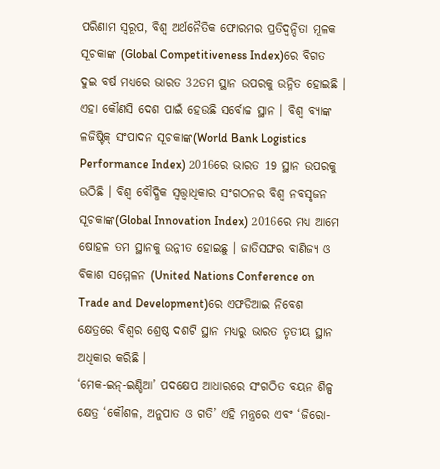ପରିଣାମ ସ୍ୱରୂପ, ବିଶ୍ୱ ଅର୍ଥନୈତିକ ଫୋରମର ପ୍ରତିଦ୍ୱନ୍ଦିତା ମୂଳକ ସୂଚକାଙ୍କ (Global Competitiveness Index)ରେ ବିଗତ ଦୁଇ ବର୍ଷ ମଧ୍ୟରେ ଭାରତ 32ତମ ସ୍ଥାନ ଉପରକୁ ଉନ୍ନିତ ହୋଇଛି । ଏହା କୌଣସି ଦେଶ ପାଇଁ ହେଉଛି ସର୍ବୋଚ୍ଚ ସ୍ଥାନ । ବିଶ୍ୱ ବ୍ୟାଙ୍କ ଳଜିଷ୍ଟିକ୍ ସଂପାଦନ ସୂଚକାଙ୍କ(World Bank Logistics Performance Index) 2016ରେ ଭାରତ 19 ସ୍ଥାନ ଉପରକୁ ଉଠିଛି । ବିଶ୍ୱ ବୌଦ୍ଧିକ ସ୍ଵତ୍ତ୍ଵାଧିକାର ସଂଗଠନର ବିଶ୍ଵ ନବସୃଜନ ସୂଚକାଙ୍କ(Global Innovation Index) 2016ରେ ମଧ୍ୟ ଆମେ ଷୋହଳ ତମ ସ୍ଥାନକୁ ଉନ୍ନୀତ ହୋଇଛୁ । ଜାତିସଙ୍ଘର ବାଣିଜ୍ୟ ଓ ବିକାଶ ସମ୍ମେଳନ (United Nations Conference on Trade and Development)ରେ ଏଫଡିଆଇ ନିବେଶ କ୍ଷେତ୍ରରେ ବିଶ୍ୱର ଶ୍ରେଷ୍ଠ ଦଶଟି ସ୍ଥାନ ମଧ୍ୟରୁ ଭାରତ ତୃତୀୟ ସ୍ଥାନ ଅଧିକାର କରିଛି ।
‘ମେକ-ଇନ୍-ଇଣ୍ଡିଆ’ ପଦକ୍ଷେପ ଆଧାରରେ ସଂଗଠିତ ବୟନ ଶିଳ୍ପ କ୍ଷେତ୍ର ‘କୌଶଳ, ଅନୁପାତ ଓ ଗତି’ ଏହି ମନ୍ତ୍ରରେ ଏବଂ ‘ଜିରୋ-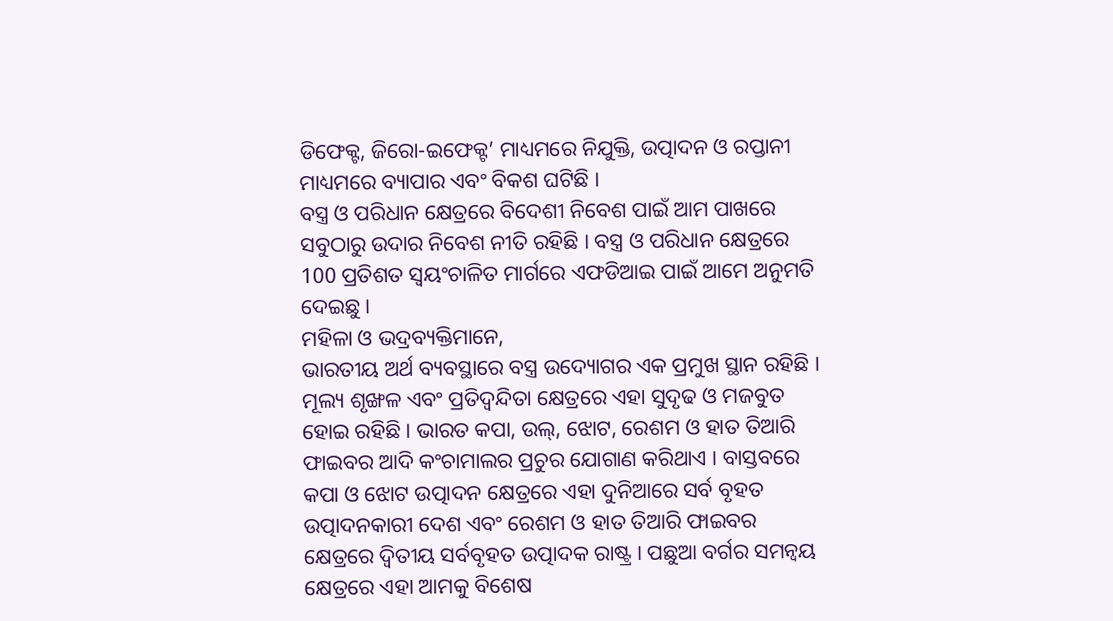ଡିଫେକ୍ଟ, ଜିରୋ-ଇଫେକ୍ଟ’ ମାଧ୍ୟମରେ ନିଯୁକ୍ତି, ଉତ୍ପାଦନ ଓ ରପ୍ତାନୀ ମାଧ୍ୟମରେ ବ୍ୟାପାର ଏବଂ ବିକଶ ଘଟିଛି ।
ବସ୍ତ୍ର ଓ ପରିଧାନ କ୍ଷେତ୍ରରେ ବିଦେଶୀ ନିବେଶ ପାଇଁ ଆମ ପାଖରେ ସବୁଠାରୁ ଉଦାର ନିବେଶ ନୀତି ରହିଛି । ବସ୍ତ୍ର ଓ ପରିଧାନ କ୍ଷେତ୍ରରେ 100 ପ୍ରତିଶତ ସ୍ୱୟଂଚାଳିତ ମାର୍ଗରେ ଏଫଡିଆଇ ପାଇଁ ଆମେ ଅନୁମତି ଦେଇଛୁ ।
ମହିଳା ଓ ଭଦ୍ରବ୍ୟକ୍ତିମାନେ,
ଭାରତୀୟ ଅର୍ଥ ବ୍ୟବସ୍ଥାରେ ବସ୍ତ୍ର ଉଦ୍ୟୋଗର ଏକ ପ୍ରମୁଖ ସ୍ଥାନ ରହିଛି । ମୂଲ୍ୟ ଶୃଙ୍ଖଳ ଏବଂ ପ୍ରତିଦ୍ୱନ୍ଦିତା କ୍ଷେତ୍ରରେ ଏହା ସୁଦୃଢ ଓ ମଜବୁତ ହୋଇ ରହିଛି । ଭାରତ କପା, ଉଲ୍, ଝୋଟ, ରେଶମ ଓ ହାତ ତିଆରି ଫାଇବର ଆଦି କଂଚାମାଲର ପ୍ରଚୁର ଯୋଗାଣ କରିଥାଏ । ବାସ୍ତବରେ କପା ଓ ଝୋଟ ଉତ୍ପାଦନ କ୍ଷେତ୍ରରେ ଏହା ଦୁନିଆରେ ସର୍ବ ବୃହତ ଉତ୍ପାଦନକାରୀ ଦେଶ ଏବଂ ରେଶମ ଓ ହାତ ତିଆରି ଫାଇବର କ୍ଷେତ୍ରରେ ଦ୍ୱିତୀୟ ସର୍ବବୃହତ ଉତ୍ପାଦକ ରାଷ୍ଟ୍ର । ପଛୁଆ ବର୍ଗର ସମନ୍ୱୟ କ୍ଷେତ୍ରରେ ଏହା ଆମକୁ ବିଶେଷ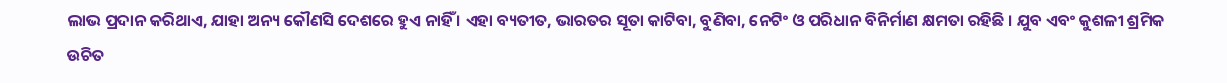ଲାଭ ପ୍ରଦାନ କରିଥାଏ, ଯାହା ଅନ୍ୟ କୌଣସି ଦେଶରେ ହୁଏ ନାହିଁ । ଏହା ବ୍ୟତୀତ, ଭାରତର ସୂତା କାଟିବା, ବୁଣିବା, ନେଟିଂ ଓ ପରିଧାନ ବିନିର୍ମାଣ କ୍ଷମତା ରହିଛି । ଯୁବ ଏବଂ କୁଶଳୀ ଶ୍ରମିକ ଉଚିତ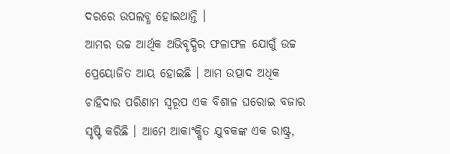ଦରରେ ଉପଲବ୍ଧ ହୋଇଥାନ୍ତି ।
ଆମର ଉଚ୍ଚ ଆର୍ଥିକ ଅଭିବୃଦ୍ଧିର ଫଳାଫଳ ଯୋଗୁଁ ଉଚ୍ଚ ପ୍ରେୟୋଜିତ ଆୟ ହୋଇଛି । ଆମ ଉତ୍ପାଦ ଅଧିକ ଚାହିଦାର ପରିଣାମ ସ୍ୱରୂପ ଏକ ବିଶାଳ ଘରୋଇ ବଜାର ସୃଷ୍ଟି କରିଛି । ଆମେ ଆକାଂକ୍ଷିତ ଯୁବକଙ୍କ ଏକ ରାଷ୍ଟ୍ର,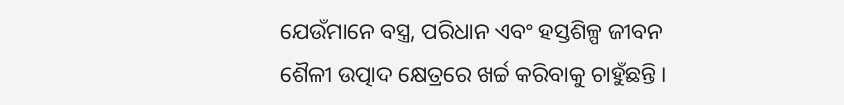ଯେଉଁମାନେ ବସ୍ତ୍ର, ପରିଧାନ ଏବଂ ହସ୍ତଶିଳ୍ପ ଜୀବନ ଶୈଳୀ ଉତ୍ପାଦ କ୍ଷେତ୍ରରେ ଖର୍ଚ୍ଚ କରିବାକୁ ଚାହୁଁଛନ୍ତି ।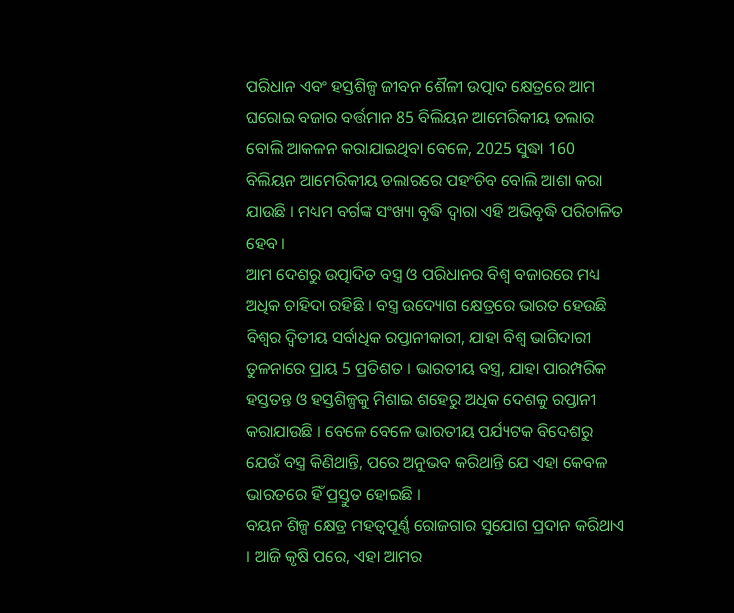ପରିଧାନ ଏବଂ ହସ୍ତଶିଳ୍ପ ଜୀବନ ଶୈଳୀ ଉତ୍ପାଦ କ୍ଷେତ୍ରରେ ଆମ ଘରୋଇ ବଜାର ବର୍ତ୍ତମାନ 85 ବିଲିୟନ ଆମେରିକୀୟ ଡଲାର ବୋଲି ଆକଳନ କରାଯାଇଥିବା ବେଳେ, 2025 ସୁଦ୍ଧା 160 ବିଲିୟନ ଆମେରିକୀୟ ଡଲାରରେ ପହଂଚିବ ବୋଲି ଆଶା କରା ଯାଉଛି । ମଧ୍ୟମ ବର୍ଗଙ୍କ ସଂଖ୍ୟା ବୃଦ୍ଧି ଦ୍ୱାରା ଏହି ଅଭିବୃଦ୍ଧି ପରିଚାଳିତ ହେବ ।
ଆମ ଦେଶରୁ ଉତ୍ପାଦିତ ବସ୍ତ୍ର ଓ ପରିଧାନର ବିଶ୍ୱ ବଜାରରେ ମଧ୍ୟ ଅଧିକ ଚାହିଦା ରହିଛି । ବସ୍ତ୍ର ଉଦ୍ୟୋଗ କ୍ଷେତ୍ରରେ ଭାରତ ହେଉଛି ବିଶ୍ୱର ଦ୍ୱିତୀୟ ସର୍ବାଧିକ ରପ୍ତାନୀକାରୀ, ଯାହା ବିଶ୍ୱ ଭାଗିଦାରୀ ତୁଳନାରେ ପ୍ରାୟ 5 ପ୍ରତିଶତ । ଭାରତୀୟ ବସ୍ତ୍ର, ଯାହା ପାରମ୍ପରିକ ହସ୍ତତନ୍ତ ଓ ହସ୍ତଶିଳ୍ପକୁ ମିଶାଇ ଶହେରୁ ଅଧିକ ଦେଶକୁ ରପ୍ତାନୀ କରାଯାଉଛି । ବେଳେ ବେଳେ ଭାରତୀୟ ପର୍ଯ୍ୟଟକ ବିଦେଶରୁ ଯେଉଁ ବସ୍ତ୍ର କିଣିଥାନ୍ତି, ପରେ ଅନୁଭବ କରିଥାନ୍ତି ଯେ ଏହା କେବଳ ଭାରତରେ ହିଁ ପ୍ରସ୍ତୁତ ହୋଇଛି ।
ବୟନ ଶିଳ୍ପ କ୍ଷେତ୍ର ମହତ୍ୱପୂର୍ଣ୍ଣ ରୋଜଗାର ସୁଯୋଗ ପ୍ରଦାନ କରିଥାଏ । ଆଜି କୃଷି ପରେ, ଏହା ଆମର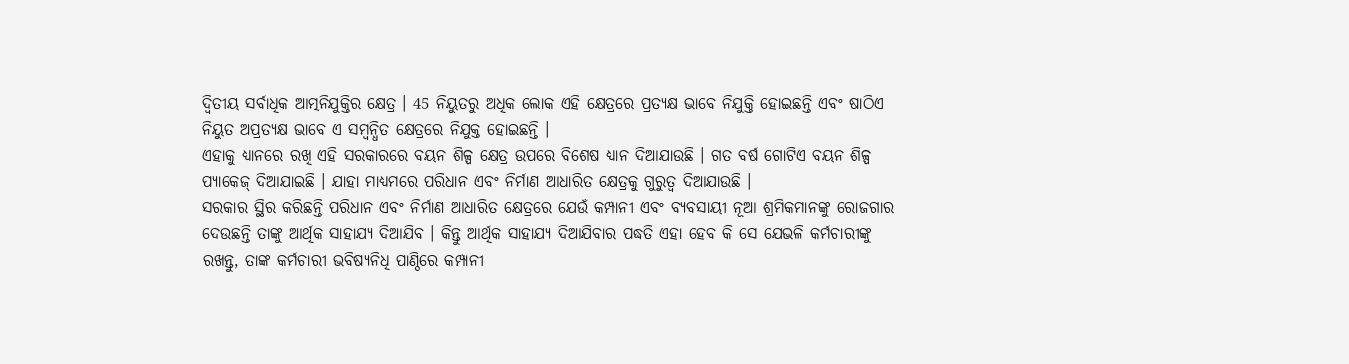ଦ୍ୱିତୀୟ ସର୍ବାଧିକ ଆତ୍ମନିଯୁକ୍ତିର କ୍ଷେତ୍ର । 45 ନିୟୁତରୁ ଅଧିକ ଲୋକ ଏହି କ୍ଷେତ୍ରରେ ପ୍ରତ୍ୟକ୍ଷ ଭାବେ ନିଯୁକ୍ତି ହୋଇଛନ୍ତି ଏବଂ ଷାଠିଏ ନିୟୁତ ଅପ୍ରତ୍ୟକ୍ଷ ଭାବେ ଏ ସମ୍ବନ୍ଧିତ କ୍ଷେତ୍ରରେ ନିଯୁକ୍ତ ହୋଇଛନ୍ତି ।
ଏହାକୁ ଧ୍ୟାନରେ ରଖି ଏହି ସରକାରରେ ବୟନ ଶିଳ୍ପ କ୍ଷେତ୍ର ଉପରେ ବିଶେଷ ଧ୍ୟାନ ଦିଆଯାଉଛି । ଗତ ବର୍ଷ ଗୋଟିଏ ବୟନ ଶିଳ୍ପ ପ୍ୟାକେଜ୍ ଦିଆଯାଇଛି । ଯାହା ମାଧ୍ୟମରେ ପରିଧାନ ଏବଂ ନିର୍ମାଣ ଆଧାରିତ କ୍ଷେତ୍ରକୁ ଗୁରୁତ୍ୱ ଦିଆଯାଉଛି ।
ସରକାର ସ୍ଥିର କରିଛନ୍ତି ପରିଧାନ ଏବଂ ନିର୍ମାଣ ଆଧାରିତ କ୍ଷେତ୍ରରେ ଯେଉଁ କମ୍ପାନୀ ଏବଂ ବ୍ୟବସାୟୀ ନୂଆ ଶ୍ରମିକମାନଙ୍କୁ ରୋଜଗାର ଦେଉଛନ୍ତି ତାଙ୍କୁ ଆର୍ଥିକ ସାହାଯ୍ୟ ଦିଆଯିବ । କିନ୍ତୁ ଆର୍ଥିକ ସାହାଯ୍ୟ ଦିଆଯିବାର ପଦ୍ଧତି ଏହା ହେବ କି ସେ ଯେଭଳି କର୍ମଚାରୀଙ୍କୁ ରଖନ୍ତୁ, ତାଙ୍କ କର୍ମଚାରୀ ଭବିଷ୍ୟନିଧି ପାଣ୍ଠିରେ କମ୍ପାନୀ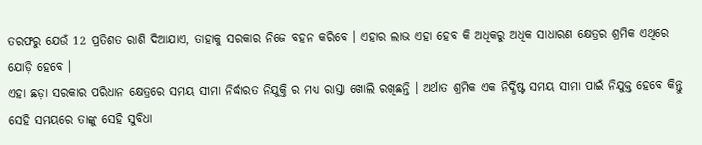ତରଫରୁ ଯେଉଁ 12 ପ୍ରତିଶତ ରାଶି ଦିଆଯାଏ, ତାହାକୁ ସରକାର ନିଜେ ବହନ କରିବେ । ଏହାର ଲାଭ ଏହା ହେବ କି ଅଧିକରୁ ଅଧିକ ସାଧାରଣ କ୍ଷେତ୍ରର ଶ୍ରମିକ ଏଥିରେ ଯୋଡ଼ି ହେବେ ।
ଏହା ଛଡ଼ା ସରକାର ପରିଧାନ କ୍ଷେତ୍ରରେ ସମୟ ସୀମା ନିର୍ଦ୍ଧାରତ ନିଯୁକ୍ତି ର ମଧ୍ୟ ରାସ୍ତା ଖୋଲି ରଖିଛନ୍ତି । ଅର୍ଥାତ ଶ୍ରମିକ ଏକ ନିର୍ଦ୍ଧିଷ୍ଟ ସମୟ ସୀମା ପାଇଁ ନିଯୁକ୍ତ ହେବେ କିନ୍ତୁ ସେହି ସମୟରେ ତାଙ୍କୁ ସେହି ସୁବିଧା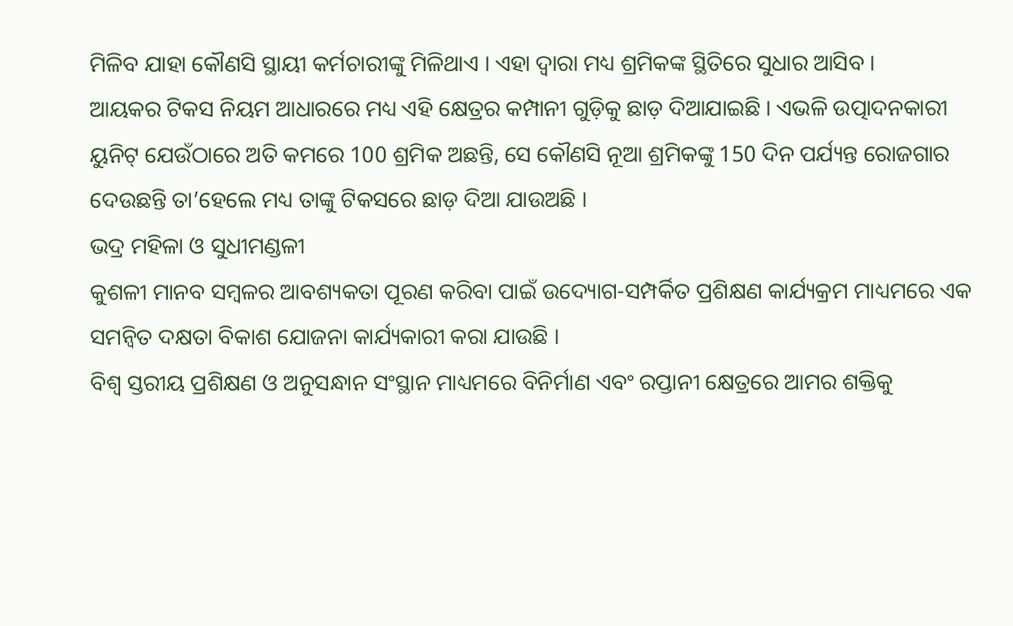ମିଳିବ ଯାହା କୌଣସି ସ୍ଥାୟୀ କର୍ମଚାରୀଙ୍କୁ ମିଳିଥାଏ । ଏହା ଦ୍ୱାରା ମଧ୍ୟ ଶ୍ରମିକଙ୍କ ସ୍ଥିତିରେ ସୁଧାର ଆସିବ ।
ଆୟକର ଟିକସ ନିୟମ ଆଧାରରେ ମଧ୍ୟ ଏହି କ୍ଷେତ୍ରର କମ୍ପାନୀ ଗୁଡ଼ିକୁ ଛାଡ଼ ଦିଆଯାଇଛି । ଏଭଳି ଉତ୍ପାଦନକାରୀ ୟୁନିଟ୍ ଯେଉଁଠାରେ ଅତି କମରେ 100 ଶ୍ରମିକ ଅଛନ୍ତି, ସେ କୌଣସି ନୂଆ ଶ୍ରମିକଙ୍କୁ 150 ଦିନ ପର୍ଯ୍ୟନ୍ତ ରୋଜଗାର ଦେଉଛନ୍ତି ତା’ହେଲେ ମଧ୍ୟ ତାଙ୍କୁ ଟିକସରେ ଛାଡ଼ ଦିଆ ଯାଉଅଛି ।
ଭଦ୍ର ମହିଳା ଓ ସୁଧୀମଣ୍ଡଳୀ
କୁଶଳୀ ମାନବ ସମ୍ବଳର ଆବଶ୍ୟକତା ପୂରଣ କରିବା ପାଇଁ ଉଦ୍ୟୋଗ-ସମ୍ପର୍କିତ ପ୍ରଶିକ୍ଷଣ କାର୍ଯ୍ୟକ୍ରମ ମାଧ୍ୟମରେ ଏକ ସମନ୍ୱିତ ଦକ୍ଷତା ବିକାଶ ଯୋଜନା କାର୍ଯ୍ୟକାରୀ କରା ଯାଉଛି ।
ବିଶ୍ୱ ସ୍ତରୀୟ ପ୍ରଶିକ୍ଷଣ ଓ ଅନୁସନ୍ଧାନ ସଂସ୍ଥାନ ମାଧ୍ୟମରେ ବିନିର୍ମାଣ ଏବଂ ରପ୍ତାନୀ କ୍ଷେତ୍ରରେ ଆମର ଶକ୍ତିକୁ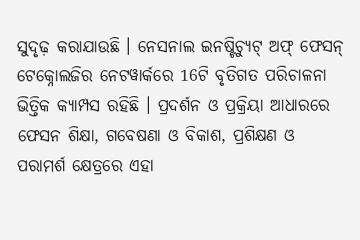ସୁଦୃଢ଼ କରାଯାଉଛି । ନେସନାଲ ଇନଷ୍ଟିଚ୍ୟୁଟ୍ ଅଫ୍ ଫେସନ୍ ଟେକ୍ନୋଲଜିର ନେଟୱାର୍କରେ 16ଟି ବୃତିଗତ ପରିଚାଳନା ଭିତ୍ତିକ କ୍ୟାମ୍ପସ ରହିଛି । ପ୍ରଦର୍ଶନ ଓ ପ୍ରକ୍ରିୟା ଆଧାରରେ ଫେସନ ଶିକ୍ଷା, ଗବେଷଣା ଓ ବିକାଶ, ପ୍ରଶିକ୍ଷଣ ଓ ପରାମର୍ଶ କ୍ଷେତ୍ରରେ ଏହା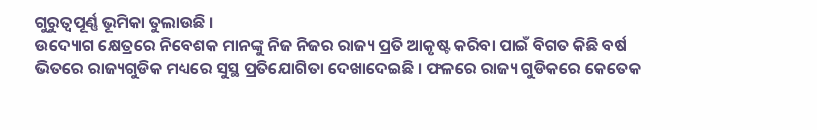ଗୁରୁତ୍ୱପୂର୍ଣ୍ଣ ଭୂମିକା ତୁଲାଉଛି ।
ଉଦ୍ୟୋଗ କ୍ଷେତ୍ରରେ ନିବେଶକ ମାନଙ୍କୁ ନିଜ ନିଜର ରାଜ୍ୟ ପ୍ରତି ଆକୃଷ୍ଟ କରିବା ପାଇଁ ବିଗତ କିଛି ବର୍ଷ ଭିତରେ ରାଜ୍ୟଗୁଡିକ ମଧ୍ୟରେ ସୁସ୍ଥ ପ୍ରତିଯୋଗିତା ଦେଖାଦେଇଛି । ଫଳରେ ରାଜ୍ୟ ଗୁଡିକରେ କେତେକ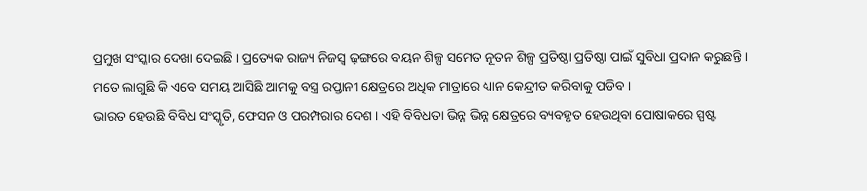ପ୍ରମୁଖ ସଂସ୍କାର ଦେଖା ଦେଇଛି । ପ୍ରତ୍ୟେକ ରାଜ୍ୟ ନିଜସ୍ୱ ଢ଼ଙ୍ଗରେ ବୟନ ଶିଳ୍ପ ସମେତ ନୂତନ ଶିଳ୍ପ ପ୍ରତିଷ୍ଠା ପ୍ରତିଷ୍ଠା ପାଇଁ ସୁବିଧା ପ୍ରଦାନ କରୁଛନ୍ତି । ମତେ ଲାଗୁଛି କି ଏବେ ସମୟ ଆସିଛି ଆମକୁ ବସ୍ତ୍ର ରପ୍ତାନୀ କ୍ଷେତ୍ରରେ ଅଧିକ ମାତ୍ରାରେ ଧ୍ୟାନ କେନ୍ଦ୍ରୀତ କରିବାକୁ ପଡିବ ।
ଭାରତ ହେଉଛି ବିବିଧ ସଂସ୍କୃତି, ଫେସନ ଓ ପରମ୍ପରାର ଦେଶ । ଏହି ବିବିଧତା ଭିନ୍ନ ଭିନ୍ନ କ୍ଷେତ୍ରରେ ବ୍ୟବହୃତ ହେଉଥିବା ପୋଷାକରେ ସ୍ପଷ୍ଟ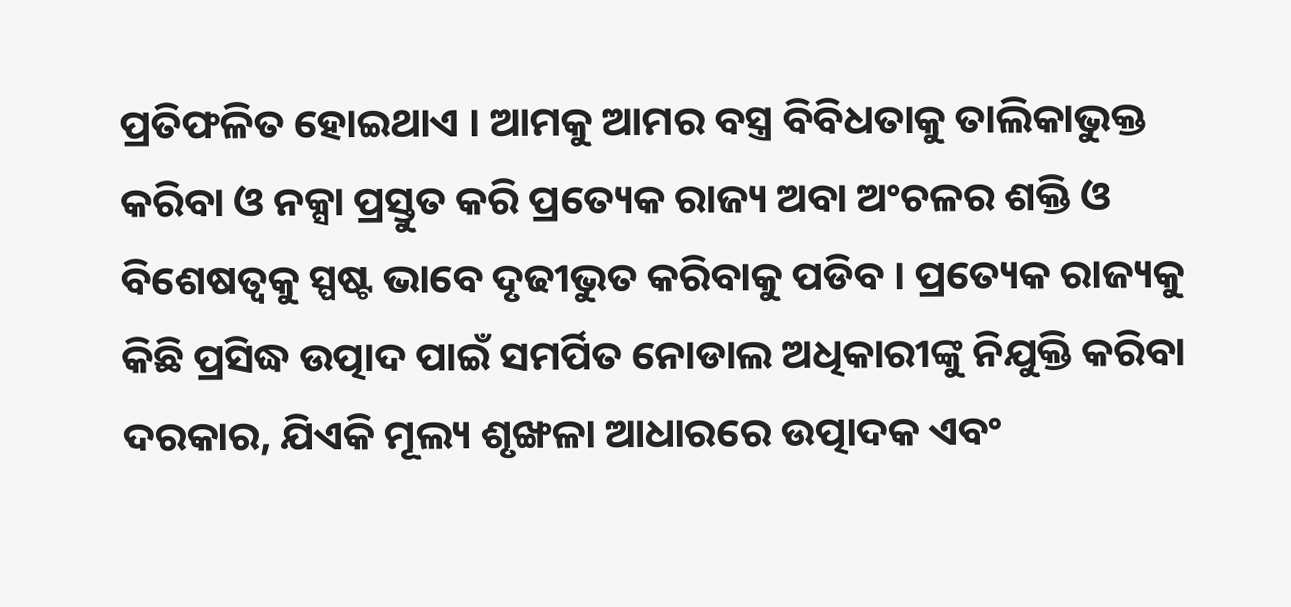ପ୍ରତିଫଳିତ ହୋଇଥାଏ । ଆମକୁ ଆମର ବସ୍ତ୍ର ବିବିଧତାକୁ ତାଲିକାଭୁକ୍ତ କରିବା ଓ ନକ୍ସା ପ୍ରସ୍ତୁତ କରି ପ୍ରତ୍ୟେକ ରାଜ୍ୟ ଅବା ଅଂଚଳର ଶକ୍ତି ଓ ବିଶେଷତ୍ୱକୁ ସ୍ପଷ୍ଟ ଭାବେ ଦୃଢୀଭୁତ କରିବାକୁ ପଡିବ । ପ୍ରତ୍ୟେକ ରାଜ୍ୟକୁ କିଛି ପ୍ରସିଦ୍ଧ ଉତ୍ପାଦ ପାଇଁ ସମର୍ପିତ ନୋଡାଲ ଅଧିକାରୀଙ୍କୁ ନିଯୁକ୍ତି କରିବା ଦରକାର, ଯିଏକି ମୂଲ୍ୟ ଶୃଙ୍ଖଳା ଆଧାରରେ ଉତ୍ପାଦକ ଏବଂ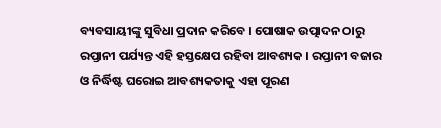ବ୍ୟବସାୟୀଙ୍କୁ ସୁବିଧା ପ୍ରଦାନ କରିବେ । ପୋଷାକ ଉତ୍ପାଦନ ଠାରୁ ରପ୍ତାନୀ ପର୍ଯ୍ୟନ୍ତ ଏହି ହସ୍ତକ୍ଷେପ ରହିବା ଆବଶ୍ୟକ । ରପ୍ତାନୀ ବଜାର ଓ ନିର୍ଦ୍ଧିଷ୍ଟ ଘରୋଇ ଆବଶ୍ୟକତାକୁ ଏହା ପୂରଣ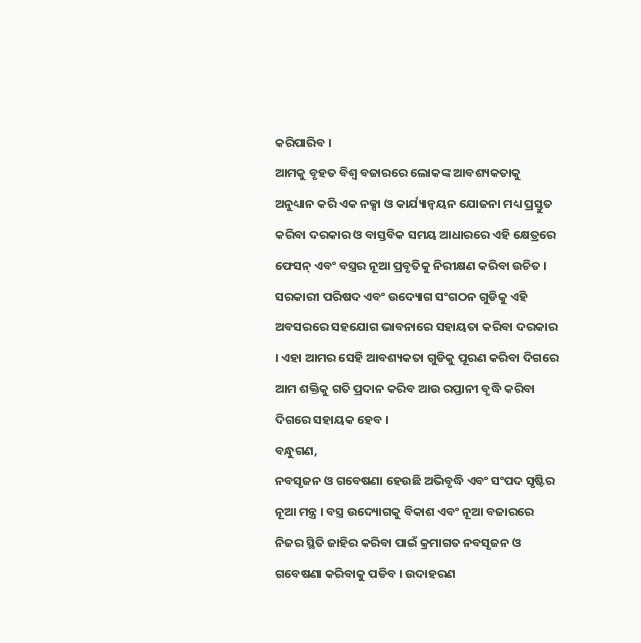କରିପାରିବ ।
ଆମକୁ ବୃହତ ବିଶ୍ୱ ବଜାରରେ ଲୋକଙ୍କ ଆବଶ୍ୟକତାକୁ ଅନୁଧ୍ୟାନ କରି ଏକ ନକ୍ସା ଓ କାର୍ଯ୍ୟାନ୍ୱୟନ ଯୋଜନା ମଧ୍ୟ ପ୍ରସ୍ତୁତ କରିବା ଦରକାର ଓ ବାସ୍ତବିକ ସମୟ ଆଧାରରେ ଏହି କ୍ଷେତ୍ରରେ ଫେସନ୍ ଏବଂ ବସ୍ତ୍ରର ନୂଆ ପ୍ରବୃତିକୁ ନିରୀକ୍ଷଣ କରିବା ଉଚିତ । ସରକାରୀ ପରିଷଦ ଏବଂ ଉଦ୍ୟୋଗ ସଂଗଠନ ଗୁଡିକୁ ଏହି ଅବସରରେ ସହଯୋଗ ଭାବନାରେ ସହାୟତା କରିବା ଦରକାର । ଏହା ଆମର ସେହି ଆବଶ୍ୟକତା ଗୁଡିକୁ ପୂରଣ କରିବା ଦିଗରେ ଆମ ଶକ୍ତିକୁ ଗତି ପ୍ରଦାନ କରିବ ଆଉ ରପ୍ତାନୀ ବୃଦ୍ଧି କରିବା ଦିଗରେ ସହାୟକ ହେବ ।
ବନ୍ଧୁଗଣ,
ନବସୃଜନ ଓ ଗବେଷଣା ହେଉଛି ଅଭିବୃଦ୍ଧି ଏବଂ ସଂପଦ ସୃଷ୍ଟିର ନୂଆ ମନ୍ତ୍ର । ବସ୍ତ୍ର ଉଦ୍ୟୋଗକୁ ବିକାଶ ଏବଂ ନୂଆ ବଜାରରେ ନିଜର ସ୍ଥିତି ଜାହିର କରିବା ପାଇଁ କ୍ରମାଗତ ନବସୃଜନ ଓ ଗବେଷଣା କରିବାକୁ ପଡିବ । ଉଦାହରଣ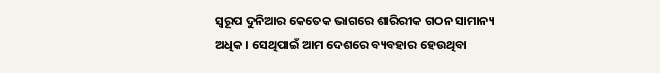ସ୍ୱରୂପ ଦୁନିଆର କେତେକ ଭାଗରେ ଶାରିରୀକ ଗଠନ ସାମାନ୍ୟ ଅଧିକ । ସେଥିପାଇଁ ଆମ ଦେଶରେ ବ୍ୟବହାର ହେଉଥିବା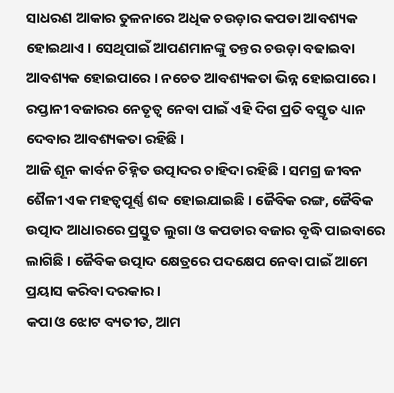ସାଧରଣ ଆକାର ତୁଳନାରେ ଅଧିକ ଚଉଡ଼ାର କପଡା ଆବଶ୍ୟକ ହୋଇଥାଏ । ସେଥିପାଇଁ ଆପଣମାନଙ୍କୁ ତନ୍ତର ଚଉଡ଼ା ବଢାଇବା ଆବଶ୍ୟକ ହୋଇପାରେ । ନଚେତ ଆବଶ୍ୟକତା ଭିନ୍ନ ହୋଇପାରେ । ରପ୍ତାନୀ ବଜାରର ନେତୃତ୍ୱ ନେବା ପାଇଁ ଏହି ଦିଗ ପ୍ରତି ବସ୍ତୃତ ଧ୍ୟାନ ଦେବାର ଆବଶ୍ୟକତା ରହିଛି ।
ଆଜି ଶୂନ କାର୍ବନ ଚିହ୍ନିତ ଉତ୍ପାଦର ଚାହିଦା ରହିଛି । ସମଗ୍ର ଜୀବନ ଶୈଳୀ ଏକ ମହତ୍ୱପୂର୍ଣ୍ଣ ଶବ୍ଦ ହୋଇଯାଇଛି । ଜୈବିକ ରଙ୍ଗ, ଜୈବିକ ଉତ୍ପାଦ ଆଧାରରେ ପ୍ରସ୍ତୁତ ଲୁଗା ଓ କପଡାର ବଜାର ବୃଦ୍ଧି ପାଇବାରେ ଲାଗିଛି । ଜୈବିକ ଉତ୍ପାଦ କ୍ଷେତ୍ରରେ ପଦକ୍ଷେପ ନେବା ପାଇଁ ଆମେ ପ୍ରୟାସ କରିବା ଦରକାର ।
କପା ଓ ଝୋଟ ବ୍ୟତୀତ, ଆମ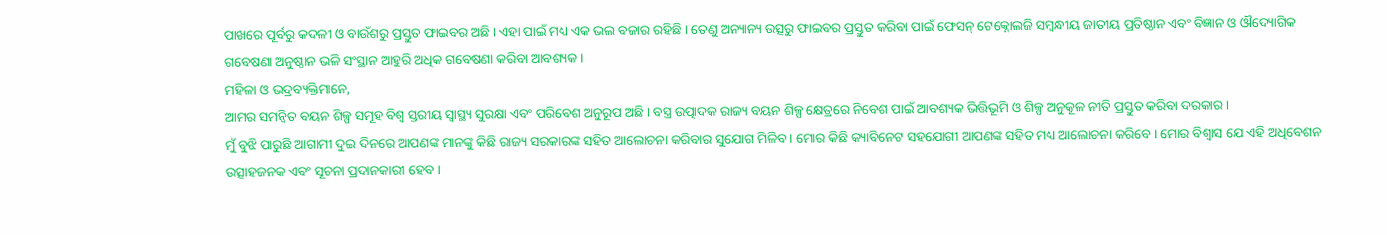ପାଖରେ ପୂର୍ବରୁ କଦଳୀ ଓ ବାଉଁଶରୁ ପ୍ରସ୍ତୁତ ଫାଇବର ଅଛି । ଏହା ପାଇଁ ମଧ୍ୟ ଏକ ଭଲ ବଜାର ରହିଛି । ତେଣୁ ଅନ୍ୟାନ୍ୟ ଉତ୍ସରୁ ଫାଇବର ପ୍ରସ୍ତୁତ କରିବା ପାଇଁ ଫେସନ୍ ଟେକ୍ନୋଲଜି ସମ୍ବନ୍ଧୀୟ ଜାତୀୟ ପ୍ରତିଷ୍ଠାନ ଏବଂ ବିଜ୍ଞାନ ଓ ଔଦ୍ୟୋଗିକ ଗବେଷଣା ଅନୁଷ୍ଠାନ ଭଳି ସଂସ୍ଥାନ ଆହୁରି ଅଧିକ ଗବେଷଣା କରିବା ଆବଶ୍ୟକ ।
ମହିଳା ଓ ଭଦ୍ରବ୍ୟକ୍ତିମାନେ,
ଆମର ସମନ୍ୱିତ ବୟନ ଶିଳ୍ପ ସମୂହ ବିଶ୍ୱ ସ୍ତରୀୟ ସ୍ୱାସ୍ଥ୍ୟ ସୁରକ୍ଷା ଏବଂ ପରିବେଶ ଅନୁରୂପ ଅଛି । ବସ୍ତ୍ର ଉତ୍ପାଦକ ରାଜ୍ୟ ବୟନ ଶିଳ୍ପ କ୍ଷେତ୍ରରେ ନିବେଶ ପାଇଁ ଆବଶ୍ୟକ ଭିତ୍ତିଭୂମି ଓ ଶିଳ୍ପ ଅନୁକୂଳ ନୀତି ପ୍ରସ୍ତୁତ କରିବା ଦରକାର ।
ମୁଁ ବୁଝି ପାରୁଛି ଆଗାମୀ ଦୁଇ ଦିନରେ ଆପଣଙ୍କ ମାନଙ୍କୁ କିଛି ରାଜ୍ୟ ସରକାରଙ୍କ ସହିତ ଆଲୋଚନା କରିବାର ସୁଯୋଗ ମିଳିବ । ମୋର କିଛି କ୍ୟାବିନେଟ ସହଯୋଗୀ ଆପଣଙ୍କ ସହିତ ମଧ୍ୟ ଆଲୋଚନା କରିବେ । ମୋର ବିଶ୍ୱାସ ଯେ ଏହି ଅଧିବେଶନ ଉତ୍ସାହଜନକ ଏବଂ ସୂଚନା ପ୍ରଦାନକାରୀ ହେବ ।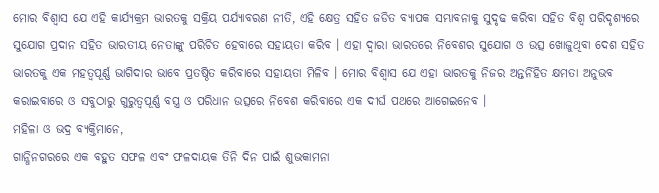ମୋର ବିଶ୍ୱାସ ଯେ ଏହି କାର୍ଯ୍ୟକ୍ରମ ଭାରତକୁ ସକ୍ରିୟ ପର୍ଯ୍ୟାବରଣ ନୀତି, ଏହି କ୍ଷେତ୍ର ସହିତ ଜଡିତ ବ୍ୟାପକ ସମ୍ଭାବନାକୁ ସୁଦୃଢ କରିବା ସହିତ ବିଶ୍ୱ ପରିଦୃଶ୍ୟରେ ସୁଯୋଗ ପ୍ରଦାନ ସହିତ ଭାରତୀୟ ନେତାଙ୍କୁ ପରିଚିତ ହେବାରେ ସହାୟତା କରିବ । ଏହା ଦ୍ୱାରା ଭାରତରେ ନିବେଶର ସୁଯୋଗ ଓ ଉତ୍ସ ଖୋଜୁଥିବା ଦେଶ ସହିତ ଭାରତକୁ ଏକ ମହତ୍ୱପୂର୍ଣ୍ଣ ଭାଗିଦାର ଭାବେ ପ୍ରତଷ୍ଠିତ କରିବାରେ ସହାୟତା ମିଳିବ । ମୋର ବିଶ୍ୱାସ ଯେ ଏହା ଭାରତକୁ ନିଜର ଅନ୍ତର୍ନିହିତ କ୍ଷମତା ଅନୁଭବ କରାଇବାରେ ଓ ସବୁଠାରୁ ଗୁରୁତ୍ୱପୂର୍ଣ୍ଣ ବସ୍ତ୍ର ଓ ପରିଧାନ ଉତ୍ସରେ ନିବେଶ କରିବାରେ ଏକ ଦୀର୍ଘ ପଥରେ ଆଗେଇନେବ ।
ମହିଳା ଓ ଭଦ୍ର ବ୍ୟକ୍ତିମାନେ,
ଗାନ୍ଧିନଗରରେ ଏକ ବହୁତ ସଫଳ ଏବଂ ଫଳଦାୟକ ତିନି ଦିନ ପାଇଁ ଶୁଭକାମନା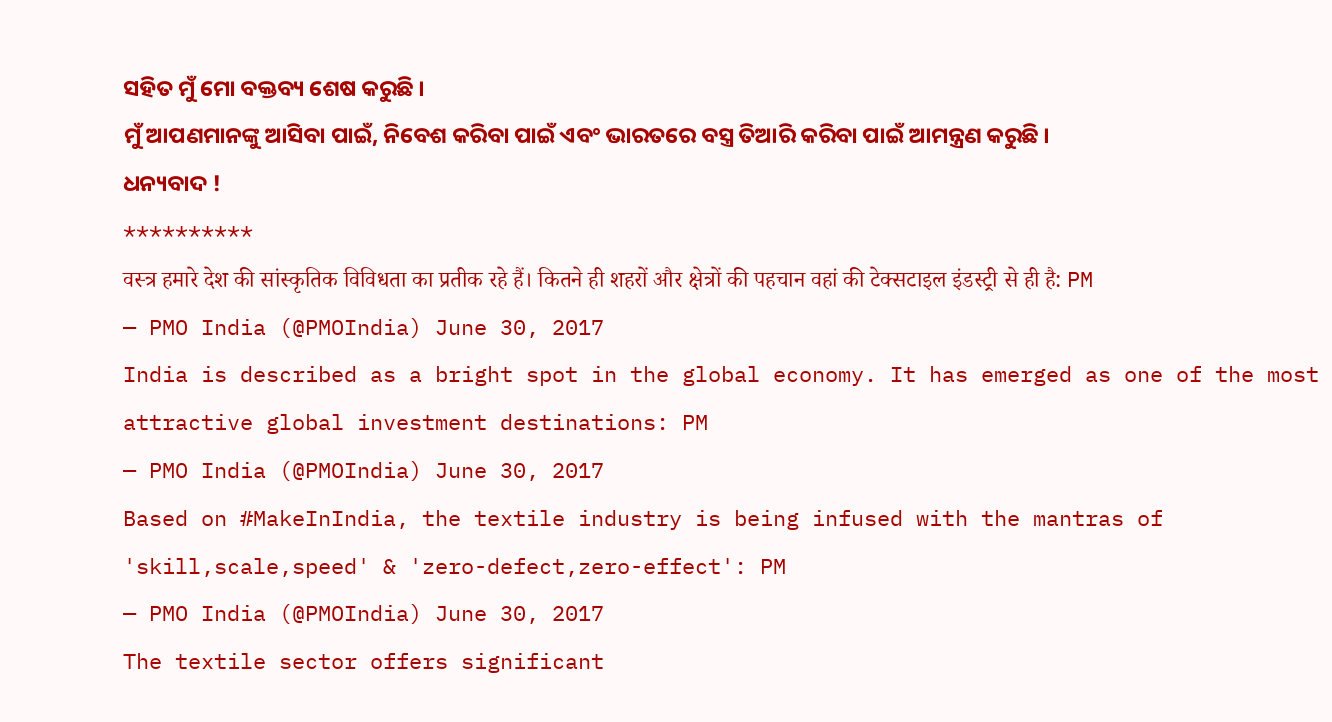ସହିତ ମୁଁ ମୋ ବକ୍ତବ୍ୟ ଶେଷ କରୁଛି ।
ମୁଁ ଆପଣମାନଙ୍କୁ ଆସିବା ପାଇଁ, ନିବେଶ କରିବା ପାଇଁ ଏବଂ ଭାରତରେ ବସ୍ତ୍ର ତିଆରି କରିବା ପାଇଁ ଆମନ୍ତ୍ରଣ କରୁଛି ।
ଧନ୍ୟବାଦ !
**********
वस्त्र हमारे देश की सांस्कृतिक विविधता का प्रतीक रहे हैं। कितने ही शहरों और क्षेत्रों की पहचान वहां की टेक्सटाइल इंडस्ट्री से ही है: PM
— PMO India (@PMOIndia) June 30, 2017
India is described as a bright spot in the global economy. It has emerged as one of the most attractive global investment destinations: PM
— PMO India (@PMOIndia) June 30, 2017
Based on #MakeInIndia, the textile industry is being infused with the mantras of 'skill,scale,speed' & 'zero-defect,zero-effect': PM
— PMO India (@PMOIndia) June 30, 2017
The textile sector offers significant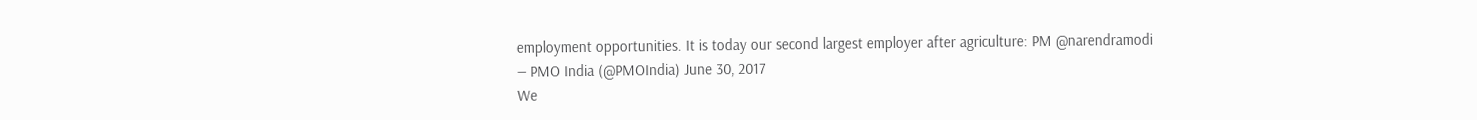employment opportunities. It is today our second largest employer after agriculture: PM @narendramodi
— PMO India (@PMOIndia) June 30, 2017
We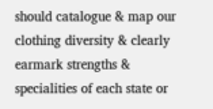should catalogue & map our clothing diversity & clearly earmark strengths & specialities of each state or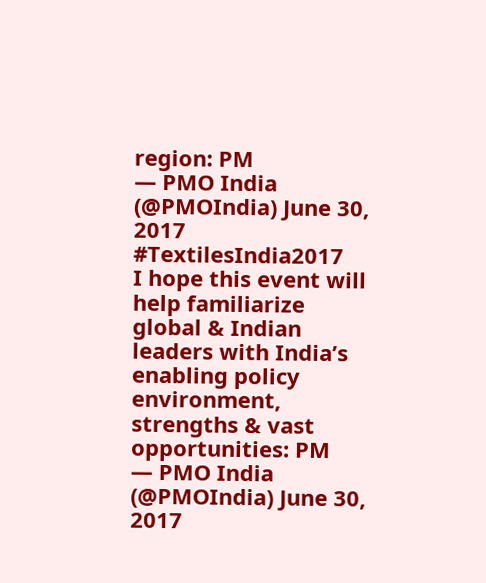region: PM
— PMO India (@PMOIndia) June 30, 2017
#TextilesIndia2017
I hope this event will help familiarize global & Indian leaders with India’s enabling policy environment, strengths & vast opportunities: PM
— PMO India (@PMOIndia) June 30, 2017